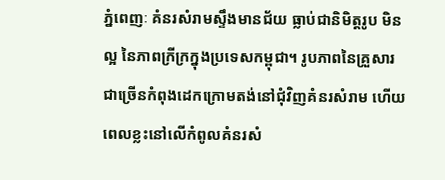ភ្នំពេញៈ គំនរសំរាមស្ទឹងមានជ័យ ធ្លាប់ជានិមិត្តរូប មិនល្អ នៃភាពក្រីក្រក្នុងប្រទេសកម្ពុជា។ រូបភាពនៃគ្រួសារជាច្រើនកំពុងដេកក្រោមតង់នៅជុំវិញគំនរសំរាម ហើយពេលខ្លះនៅលើកំពូលគំនរសំ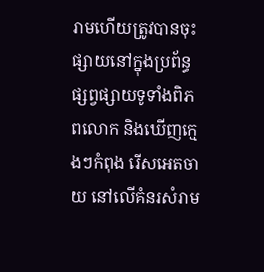រាមហើយត្រូវបានចុះផ្សាយនៅក្នុងប្រព័ន្ធផ្សព្វផ្សាយទូទាំងពិភពលោក និងឃើញក្មេងៗកំពុង រើសអេតចាយ នៅលើគំនរសំរាម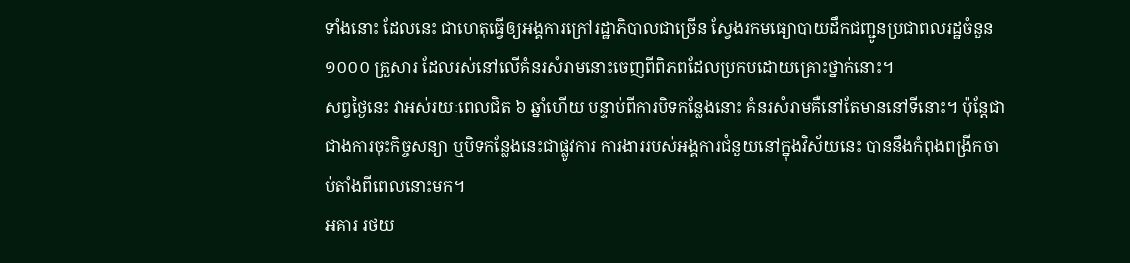ទាំងនោះ ដែលនេះ ជាហេតុធ្វើឲ្យអង្គការក្រៅរដ្ឋាភិបាលជាច្រើន ស្វែងរកមធ្យោបាយដឹកជញ្ជូនប្រជាពលរដ្ឋចំនួន១០០០ គ្រួសារ ដែលរស់នៅលើគំនរសំរាមនោះចេញពីពិភពដែលប្រកបដោយគ្រោះថ្នាក់នោះ។
សព្វថ្ងៃនេះ វាអស់រយៈពេលជិត ៦ ឆ្នាំហើយ បន្ទាប់ពីការបិទកន្លែងនោះ គំនរសំរាមគឺនៅតែមាននៅទីនោះ។ ប៉ុន្តែជាជាងការចុះកិច្ចសន្យា ឬបិទកន្លែងនេះជាផ្លូវការ ការងាររបស់អង្គការជំនួយនៅក្នុងវិស័យនេះ បាននឹងកំពុងពង្រីកចាប់តាំងពីពេលនោះមក។
អគារ រថយ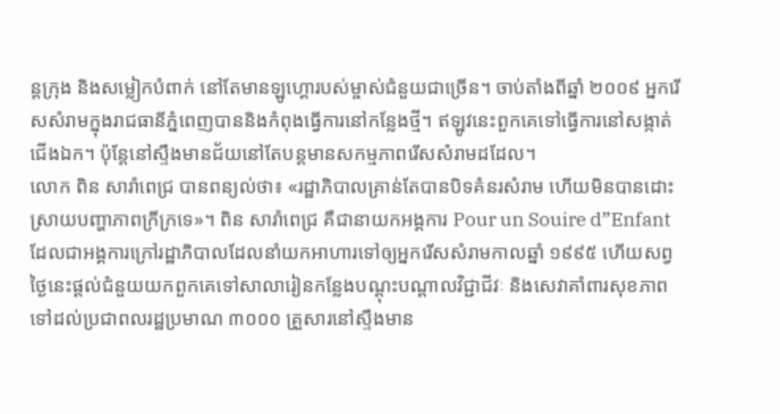ន្តក្រុង និងសម្លៀកបំពាក់ នៅតែមានឡូហ្គោរបស់ម្ចាស់ជំនួយជាច្រើន។ ចាប់តាំងពីឆ្នាំ ២០០៩ អ្នករើសសំរាមក្នុងរាជធានីភ្នំពេញបាននិងកំពុងធ្វើការនៅកន្លែងថ្មី។ ឥឡូវនេះពួកគេទៅធ្វើការនៅសង្កាត់ជើងឯក។ ប៉ុន្តែនៅស្ទឹងមានជ័យនៅតែបន្តមានសកម្មភាពរើសសំរាមដដែល។
លោក ពិន សារ៉ាពេជ្រ បានពន្យល់ថា៖ «រដ្ឋាភិបាលគ្រាន់តែបានបិទគំនរសំរាម ហើយមិនបានដោះស្រាយបញ្ហាភាពក្រីក្រទេ»។ ពិន សារ៉ាពេជ្រ គឺជានាយកអង្គការ Pour un Souire d”Enfant ដែលជាអង្គការក្រៅរដ្ឋាភិបាលដែលនាំយកអាហារទៅឲ្យអ្នករើសសំរាមកាលឆ្នាំ ១៩៩៥ ហើយសព្វថ្ងៃនេះផ្តល់ជំនួយយកពួកគេទៅសាលារៀនកន្លែងបណ្តុះបណ្តាលវិជ្ជាជីវៈ និងសេវាគាំពារសុខភាពទៅដល់ប្រជាពលរដ្ឋប្រមាណ ៣០០០ គ្រួសារនៅស្ទឹងមាន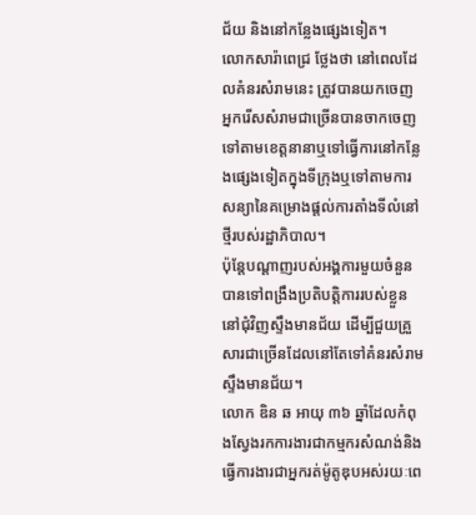ជ័យ និងនៅកន្លែងផ្សេងទៀត។
លោកសារ៉ាពេជ្រ ថ្លែងថា នៅពេលដែលគំនរសំរាមនេះ ត្រូវបានយកចេញ អ្នករើសសំរាមជាច្រើនបានចាកចេញទៅតាមខេត្តនានាឬទៅធ្វើការនៅកន្លែងផ្សេងទៀតក្នុងទីក្រុងឬទៅតាមការសន្យានៃគម្រោងផ្តល់ការតាំងទីលំនៅថ្មីរបស់រដ្ឋាភិបាល។
ប៉ុន្តែបណ្តាញរបស់អង្គការមួយចំនួនបានទៅពង្រឹងប្រតិបត្តិការរបស់ខ្លួននៅជុំវិញស្ទឹងមានជ័យ ដើម្បីជួយគ្រួសារជាច្រើនដែលនៅតែទៅគំនរសំរាមស្ទឹងមានជ័យ។
លោក ឌិន ឆ អាយុ ៣៦ ឆ្នាំដែលកំពុងស្វែងរកការងារជាកម្មករសំណង់និងធ្វើការងារជាអ្នករត់ម៉ូតូឌុបអស់រយៈពេ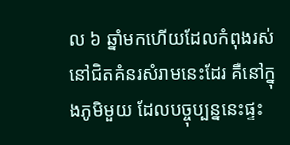ល ៦ ឆ្នាំមកហើយដែលកំពុងរស់នៅជិតគំនរសំរាមនេះដែរ គឺនៅក្នុងភូមិមួយ ដែលបច្ចុប្បន្ននេះផ្ទះ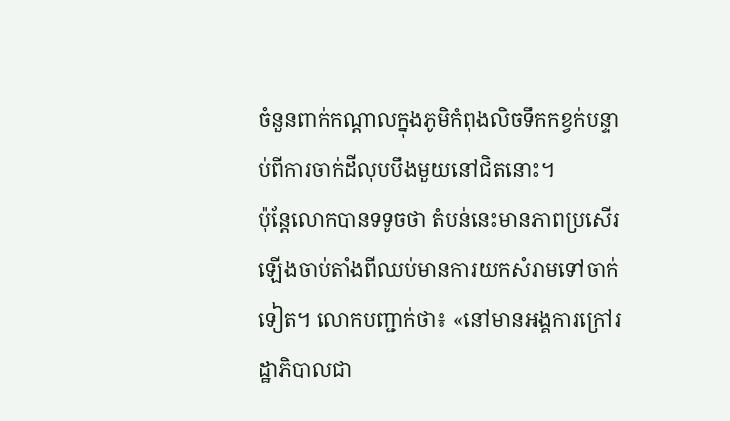ចំនួនពាក់កណ្តាលក្នុងភូមិកំពុងលិចទឹកកខ្វក់បន្ទាប់ពីការចាក់ដីលុបបឹងមួយនៅជិតនោះ។
ប៉ុន្តែលោកបានទទូចថា តំបន់នេះមានភាពប្រសើរឡើងចាប់តាំងពីឈប់មានការយកសំរាមទៅចាក់ទៀត។ លោកបញ្ជាក់ថា៖ «នៅមានអង្គការក្រៅរដ្ឋាភិបាលជា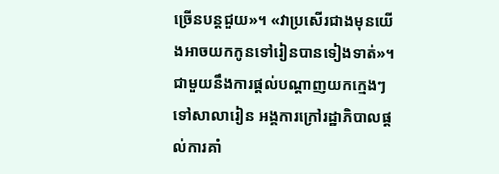ច្រើនបន្តជួយ»។ «វាប្រសើរជាងមុនយើងអាចយកកូនទៅរៀនបានទៀងទាត់»។
ជាមួយនឹងការផ្តល់បណ្តាញយកក្មេងៗទៅសាលារៀន អង្គការក្រៅរដ្ឋាភិបាលផ្តល់ការគាំ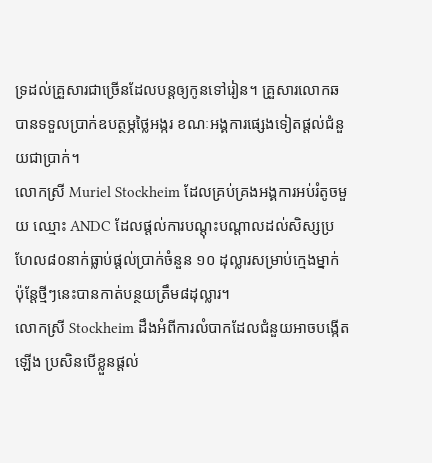ទ្រដល់គ្រួសារជាច្រើនដែលបន្តឲ្យកូនទៅរៀន។ គ្រួសារលោកឆ បានទទួលប្រាក់ឧបត្ថម្ភថ្លៃអង្ករ ខណៈអង្គការផ្សេងទៀតផ្តល់ជំនួយជាប្រាក់។
លោកស្រី Muriel Stockheim ដែលគ្រប់គ្រងអង្គការអប់រំតូចមួយ ឈ្មោះ ANDC ដែលផ្តល់ការបណ្តុះបណ្តាលដល់សិស្សប្រហែល៨០នាក់ធ្លាប់ផ្តល់ប្រាក់ចំនួន ១០ ដុល្លារសម្រាប់ក្មេងម្នាក់ ប៉ុន្តែថ្មីៗនេះបានកាត់បន្ថយត្រឹម៨ដុល្លារ។
លោកស្រី Stockheim ដឹងអំពីការលំបាកដែលជំនួយអាចបង្កើតឡើង ប្រសិនបើខ្លួនផ្តល់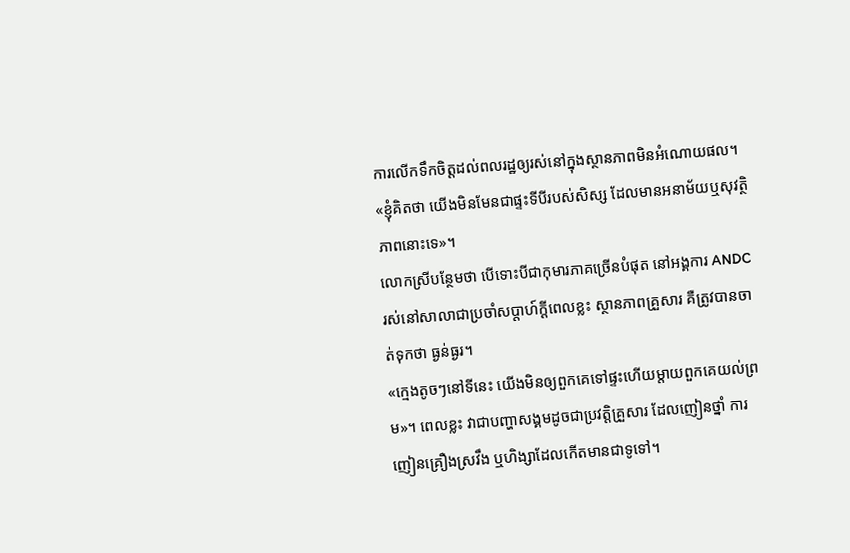ការលើកទឹកចិត្តដល់ពលរដ្ឋឲ្យរស់នៅក្នុងស្ថានភាពមិនអំណោយផល។ «ខ្ញុំគិតថា យើងមិនមែនជាផ្ទះទីបីរបស់សិស្ស ដែលមានអនាម័យឬសុវត្ថិភាពនោះទេ»។
លោកស្រីបន្ថែមថា បើទោះបីជាកុមារភាគច្រើនបំផុត នៅអង្គការ ANDC រស់នៅសាលាជាប្រចាំសប្តាហ៍ក្តីពេលខ្លះ ស្ថានភាពគ្រួសារ គឺត្រូវបានចាត់ទុកថា ធ្ងន់ធ្ងរ។
«ក្មេងតូចៗនៅទីនេះ យើងមិនឲ្យពួកគេទៅផ្ទះហើយម្តាយពួកគេយល់ព្រម»។ ពេលខ្លះ វាជាបញ្ហាសង្គមដូចជាប្រវត្តិគ្រួសារ ដែលញៀនថ្នាំ ការញៀនគ្រឿងស្រវឹង ឬហិង្សាដែលកើតមានជាទូទៅ។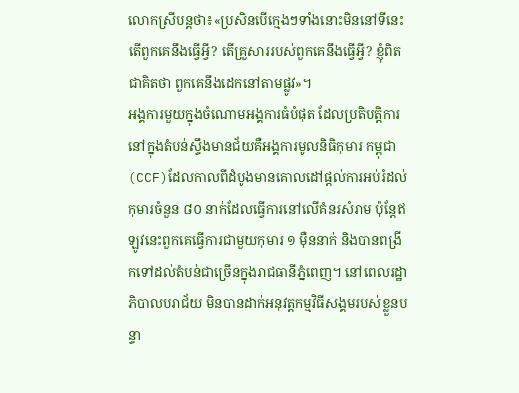លោកស្រីបន្តថា៖«ប្រសិនបើក្មេងៗទាំងនោះមិននៅទីនេះ តើពួកគេនឹងធ្វើអ្វី? តើគ្រួសាររបស់ពួកគេនឹងធ្វើអ្វី? ខ្ញុំពិតជាគិតថា ពួកគេនឹងដេកនៅតាមផ្លូវ»។
អង្គការមួយក្នុងចំណោមអង្គការធំបំផុត ដែលប្រតិបត្តិការនៅក្នុងតំបន់ស្ទឹងមានជ័យគឺអង្គការមូលនិធិកុមារ កម្ពុជា(CCF)ដែលកាលពីដំបូងមានគោលដៅផ្តល់ការអប់រំដល់កុមារចំនួន ៨០ នាក់ដែលធ្វើការនៅលើគំនរសំរាម ប៉ុន្តែឥឡូវនេះពួកគេធ្វើការជាមួយកុមារ ១ ម៉ឺននាក់ និងបានពង្រីកទៅដល់តំបន់ជាច្រើនក្នុងរាជធានីភ្នំពេញ។ នៅពេលរដ្ឋាភិបាលបរាជ័យ មិនបានដាក់អនុវត្តកម្មវិធីសង្គមរបស់ខ្លួនបន្ទា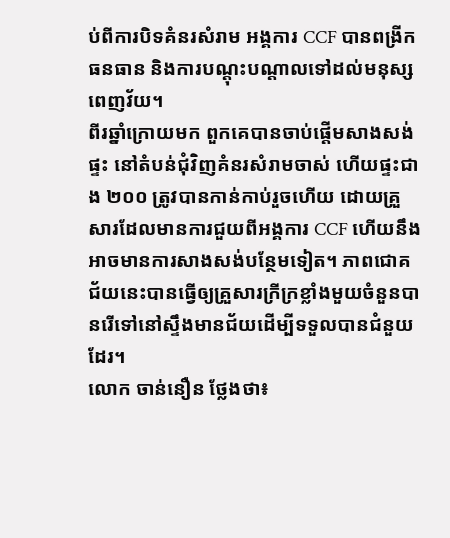ប់ពីការបិទគំនរសំរាម អង្គការ CCF បានពង្រីកធនធាន និងការបណ្តុះបណ្តាលទៅដល់មនុស្សពេញវ័យ។
ពីរឆ្នាំក្រោយមក ពួកគេបានចាប់ផ្តើមសាងសង់ផ្ទះ នៅតំបន់ជុំវិញគំនរសំរាមចាស់ ហើយផ្ទះជាង ២០០ ត្រូវបានកាន់កាប់រួចហើយ ដោយគ្រួសារដែលមានការជួយពីអង្គការ CCF ហើយនឹងអាចមានការសាងសង់បន្ថែមទៀត។ ភាពជោគជ័យនេះបានធ្វើឲ្យគ្រួសារក្រីក្រខ្លាំងមួយចំនួនបានរើទៅនៅស្ទឹងមានជ័យដើម្បីទទួលបានជំនួយដែរ។
លោក ចាន់នឿន ថ្លែងថា៖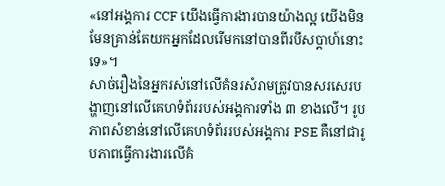«នៅអង្គការ CCF យើងធ្វើការងារបានយ៉ាងល្អ យើងមិនមែនគ្រាន់តែយកអ្នកដែលរើមកនៅបានពីរបីសប្តាហ៍នោះទេ»។
សាច់រឿងនៃអ្នករស់នៅលើគំនរសំរាមត្រូវបានសរសេរបង្ហាញនៅលើគេហទំព័ររបស់អង្គការទាំង ៣ ខាងលើ។ រូបភាពសំខាន់នៅលើគេហទំព័ររបស់អង្គការ PSE គឺនៅជារូបភាពធ្វើការងារលើគំ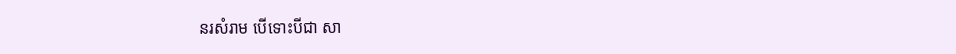នរសំរាម បើទោះបីជា សា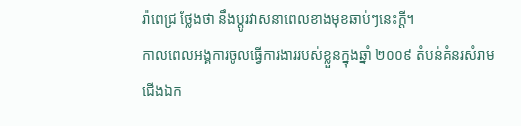រ៉ាពេជ្រ ថ្លែងថា នឹងប្តូរវាសនាពេលខាងមុខឆាប់ៗនេះក្តី។
កាលពេលអង្គការចូលធ្វើការងាររបស់ខ្លួនក្នុងឆ្នាំ ២០០៩ តំបន់គំនរសំរាមជើងឯក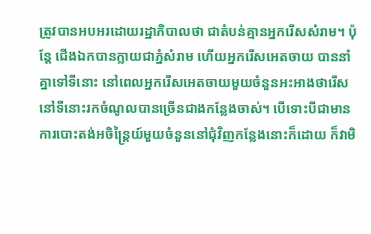ត្រូវបានអបអរដោយរដ្ឋាភិបាលថា ជាតំបន់គ្មានអ្នករើសសំរាម។ ប៉ុន្តែ ជើងឯកបានក្លាយជាភ្នំសំរាម ហើយអ្នករើសអេតចាយ បាននាំគ្នាទៅទីនោះ នៅពេលអ្នករើសអេតចាយមួយចំនួនអះអាងថារើសនៅទីនោះរកចំណូលបានច្រើនជាងកន្លែងចាស់។ បើទោះបីជាមានការបោះតង់អចិន្រៃ្តយ៍មួយចំនួននៅជុំវិញកន្លែងនោះក៏ដោយ ក៏វាមិ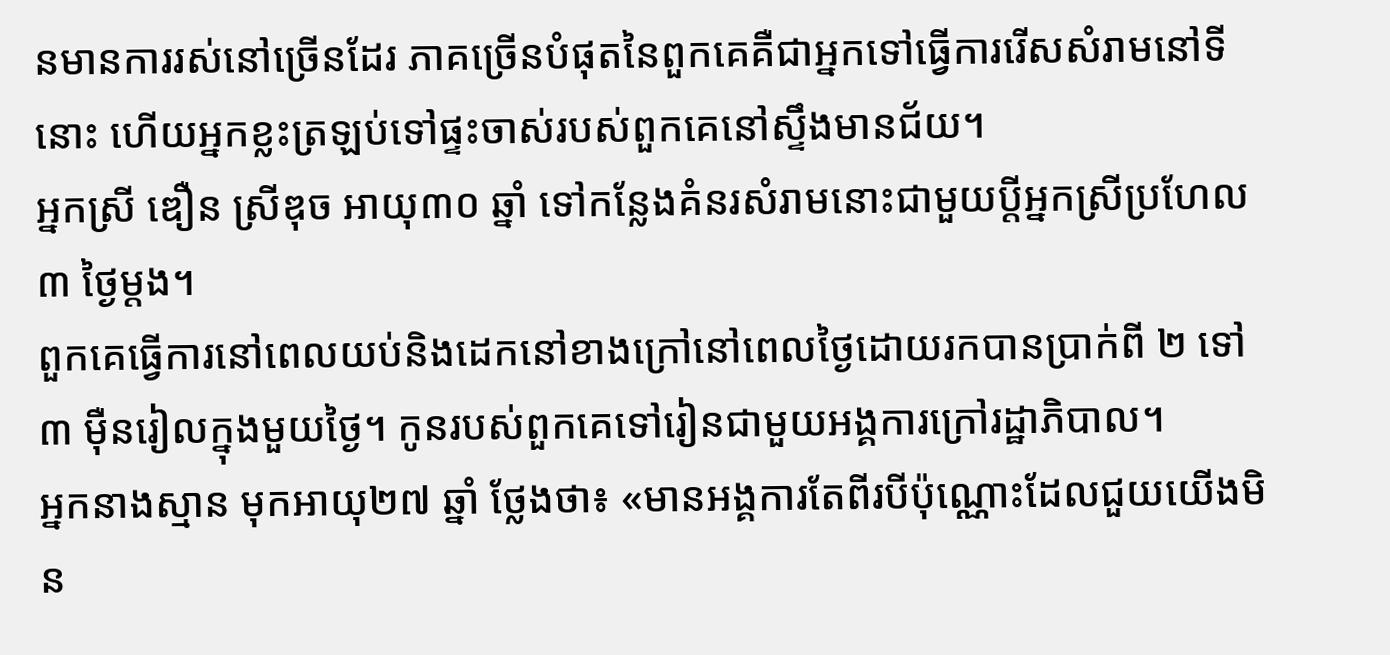នមានការរស់នៅច្រើនដែរ ភាគច្រើនបំផុតនៃពួកគេគឺជាអ្នកទៅធ្វើការរើសសំរាមនៅទីនោះ ហើយអ្នកខ្លះត្រឡប់ទៅផ្ទះចាស់របស់ពួកគេនៅស្ទឹងមានជ័យ។
អ្នកស្រី ឌឿន ស្រីឌុច អាយុ៣០ ឆ្នាំ ទៅកន្លែងគំនរសំរាមនោះជាមួយប្តីអ្នកស្រីប្រហែល៣ ថ្ងៃម្តង។
ពួកគេធ្វើការនៅពេលយប់និងដេកនៅខាងក្រៅនៅពេលថ្ងៃដោយរកបានប្រាក់ពី ២ ទៅ ៣ ម៉ឺនរៀលក្នុងមួយថ្ងៃ។ កូនរបស់ពួកគេទៅរៀនជាមួយអង្គការក្រៅរដ្ឋាភិបាល។
អ្នកនាងស្មាន មុកអាយុ២៧ ឆ្នាំ ថ្លែងថា៖ «មានអង្គការតែពីរបីប៉ុណ្ណោះដែលជួយយើងមិន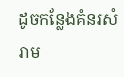ដូចកន្លែងគំនរសំរាម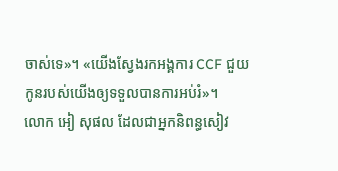ចាស់ទេ»។ «យើងស្វែងរកអង្គការ CCF ជួយកូនរបស់យើងឲ្យទទួលបានការអប់រំ»។
លោក អៀ សុផល ដែលជាអ្នកនិពន្ធសៀវ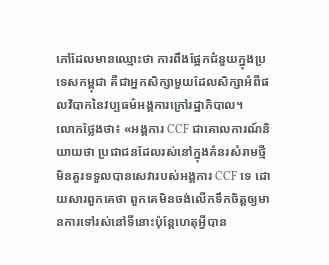ភៅដែលមានឈ្មោះថា ការពឹងផ្អែកជំនួយក្នុងប្រទេសកម្ពុជា គឺជាអ្នកសិក្សាមួយដែលសិក្សាអំពីផលវិបាកនៃវប្បធម៌អង្គការក្រៅរដ្ឋាភិបាល។
លោកថ្លែងថា៖ «អង្គការ CCF ជាគោលការណ៍និយាយថា ប្រជាជនដែលរស់នៅក្នុងគំនរសំរាមថ្មីមិនគួរទទួលបានសេវារបស់អង្គការ CCF ទេ ដោយសារពួកគេថា ពួកគេមិនចង់លើកទឹកចិត្តឲ្យមានការទៅរស់នៅទីនោះប៉ុន្តែហេតុអ្វីបាន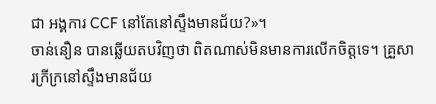ជា អង្គការ CCF នៅតែនៅស្ទឹងមានជ័យ?»។
ចាន់នឿន បានឆ្លើយតបវិញថា ពិតណាស់មិនមានការលើកចិត្តទេ។ គ្រួសារក្រីក្រនៅស្ទឹងមានជ័យ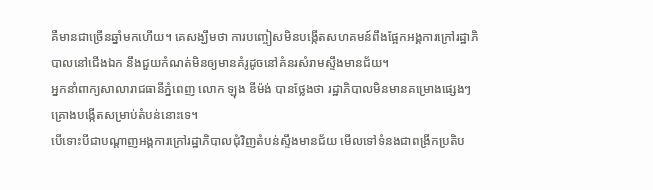គឺមានជាច្រើនឆ្នាំមកហើយ។ គេសង្ឃឹមថា ការបញ្ចៀសមិនបង្កើតសហគមន៍ពឹងផ្អែកអង្គការក្រៅរដ្ឋាភិបាលនៅជើងឯក នឹងជួយកំណត់មិនឲ្យមានគំរូដូចនៅគំនរសំរាមស្ទឹងមានជ័យ។
អ្នកនាំពាក្យសាលារាជធានីភ្នំពេញ លោក ឡុង ឌីម៉ង់ បានថ្លែងថា រដ្ឋាភិបាលមិនមានគម្រោងផ្សេងៗគ្រោងបង្កើតសម្រាប់តំបន់នោះទេ។
បើទោះបីជាបណ្តាញអង្គការក្រៅរដ្ឋាភិបាលជុំវិញតំបន់ស្ទឹងមានជ័យ មើលទៅទំនងជាពង្រីកប្រតិប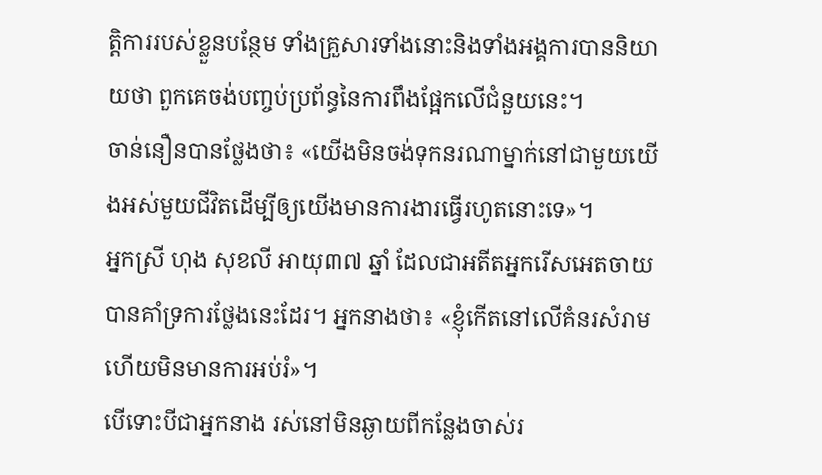ត្តិការរបស់ខ្លួនបន្ថែម ទាំងគ្រួសារទាំងនោះនិងទាំងអង្គការបាននិយាយថា ពួកគេចង់បញ្ចប់ប្រព័ន្ធនៃការពឹងផ្អែកលើជំនួយនេះ។
ចាន់នឿនបានថ្លែងថា៖ «យើងមិនចង់ទុកនរណាម្នាក់នៅជាមួយយើងអស់មួយជីវិតដើម្បីឲ្យយើងមានការងារធ្វើរហូតនោះទេ»។
អ្នកស្រី ហុង សុខលី អាយុ៣៧ ឆ្នាំ ដែលជាអតីតអ្នករើសអេតចាយ បានគាំទ្រការថ្លែងនេះដែរ។ អ្នកនាងថា៖ «ខ្ញុំកើតនៅលើគំនរសំរាម ហើយមិនមានការអប់រំ»។
បើទោះបីជាអ្នកនាង រស់នៅមិនឆ្ងាយពីកន្លែងចាស់រ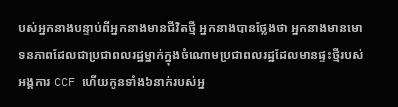បស់អ្នកនាងបន្ទាប់ពីអ្នកនាងមានជីវិតថ្មី អ្នកនាងបានថ្លែងថា អ្នកនាងមានមោទនភាពដែលជាប្រជាពលរដ្ឋម្នាក់ក្នុងចំណោមប្រជាពលរដ្ឋដែលមានផ្ទះថ្មីរបស់អង្គការ CCF ហើយកូនទាំង៦នាក់របស់អ្ន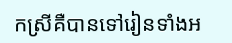កស្រីគឺបានទៅរៀនទាំងអ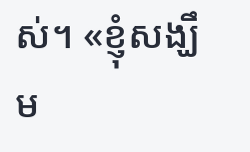ស់។ «ខ្ញុំសង្ឃឹម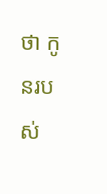ថា កូនរបស់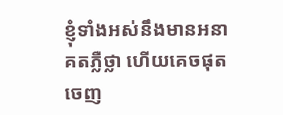ខ្ញុំទាំងអស់នឹងមានអនាគតភ្លឺថ្លា ហើយគេចផុតចេញ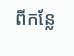ពីកន្លែ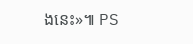ងនេះ»៕ PS